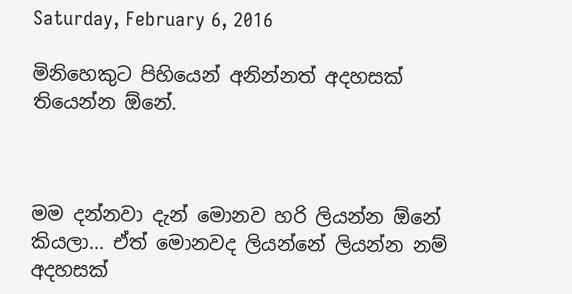Saturday, February 6, 2016

මිනිහෙකුට පිහියෙන් අනින්නත් අදහසක් තියෙන්න ඕනේ.



මම දන්නවා දැන් මොනව හරි ලියන්න ඕනේ කියලා... ඒත් මොනවද ලියන්නේ ලියන්න නම් අදහසක්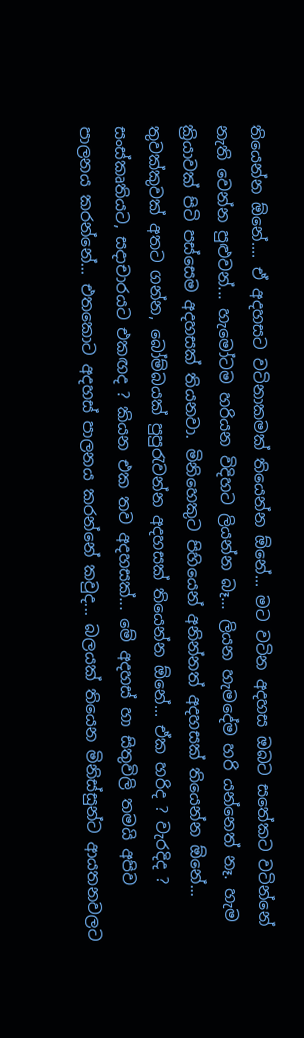තියෙන්න ඕනේ.... ඒ අදහසට වටිනාකමක් තියෙන්න ඕනේ... මට වටින අදහස ඔබට සතේකට වටින්නේ නැති වෙන්න පුළුවන්... හැමෝටම හරියන විදිහට ලියන්න බෑ... ලියන හැමදේම හරි යන්නෙත් නෑ. හැම ක්‍රියාවක් පිටි පස්සෙම අදහසක් තියනවා. මිනිහෙකුට පිහියෙන් අනින්නත් අදහසක් තියෙන්න ඕනේ... තුවක්කුවක් අතට ගන්න, බෝම්බයක් පුපුරැවන්න අදහසක් තියෙන්න ඕනේ... ඒක හරිද ? වැරදිද ? සංස්කෘතියට, සදාචාරයට එකඟද ? කියන එක තව අදහසක්... මේ අදහස් හා සිතුවිලි තමයි අපිව පාලනය කරන්නේ... එතකොට අදහස් පාලනය කරන්නේ කවුද... බලයක් තියෙන මිනිස්සුන්ට ආයතනවලට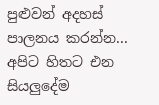පුළුවන් අදහස් පාලනය කරන්න... අපිට හිතට එන සියලුදේම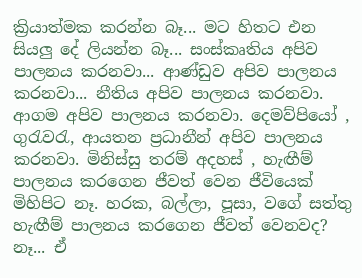ක්‍රියාත්මක කරන්න බෑ... මට හිතට එන  සියලු දේ ලියන්න බෑ... සංස්කෘතිය අපිව පාලනය කරනවා... ආණ්ඩුව අපිව පාලනය කරනවා... නීතිය අපිව පාලනය කරනවා. ආගම අපිව පාලනය කරනවා. දෙමව්පියෝ , ගුරැවරැ, ආයතන ප්‍රධානීන් අපිව පාලනය කරනවා. මිනිස්සු තරම් අදහස් , හැඟීම් පාලනය කරගෙන ජීවත් වෙන ජීවියෙක් මිහිපිට නෑ. හරක, බල්ලා, පූසා, වගේ සත්තු හැඟීම් පාලනය කරගෙන ජීවත් වෙනවද? නෑ... ඒ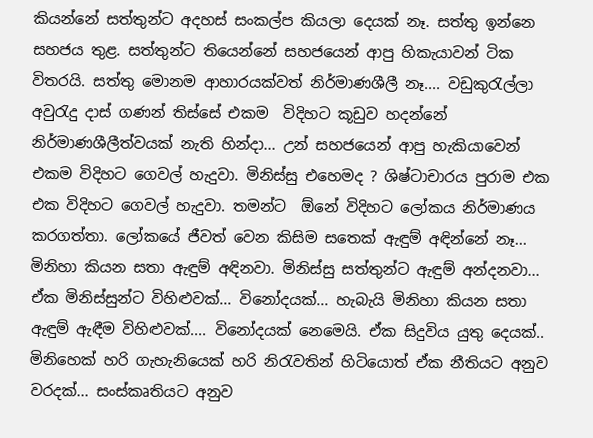කියන්නේ සත්තුන්ට අදහස් සංකල්ප කියලා දෙයක් නෑ. සත්තු ඉන්නෙ සහජය තුළ. සත්තුන්ට තියෙන්නේ සහජයෙන් ආපු හිකැයාවන් ටික විතරයි. සත්තු මොනම ආහාරයක්වත් නිර්මාණශීලී නෑ.... වඩුකුරැල්ලා අවුරැදු දාස් ගණන් තිස්සේ එකම  විදිහට කූඩුව හදන්නේ නිර්මාණශීලීත්වයක් නැති හින්දා... උන් සහජයෙන් ආපු හැකියාවෙන් එකම විදිහට ගෙවල් හැදුවා. මිනිස්සු එහෙමද ? ශිෂ්ටාචාරය පුරාම එක එක විදිහට ගෙවල් හැදුවා. තමන්ට  ඕනේ විදිහට ලෝකය නිර්මාණය කරගත්තා. ලෝකයේ ජීවත් වෙන කිසිම සතෙක් ඇඳුම් අඳින්නේ නෑ... මිනිහා කියන සතා ඇඳුම් අඳිනවා. මිනිස්සු සත්තුන්ට ඇඳුම් අන්දනවා... ඒක මිනිස්සුන්ට විහිළුවක්... විනෝදයක්... හැබැයි මිනිහා කියන සතා ඇඳුම් ඇඳීම විහිළුවක්.... විනෝදයක් නෙමෙයි. ඒක සිදුවිය යුතු දෙයක්.. මිනිහෙක් හරි ගැහැනියෙක් හරි නිරැවතින් හිටියොත් ඒක නීතියට අනුව වරදක්... සංස්කෘතියට අනුව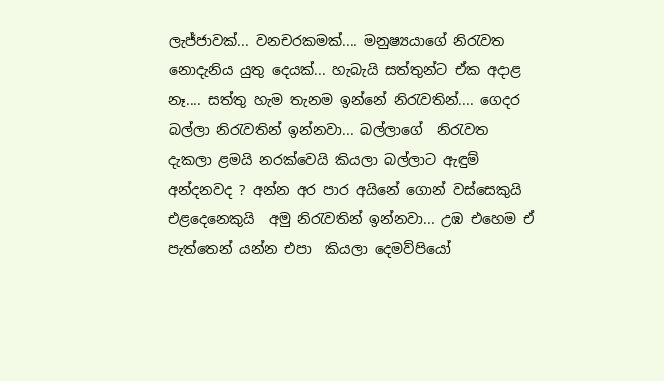ලැජ්ජාවක්... වනචරකමක්.... මනුෂ්‍යයාගේ නිරැවත නොදැනිය යුතු දෙයක්... හැබැයි සත්තුන්ට ඒක අදාළ නෑ.... සත්තු හැම තැනම ඉන්නේ නිරැවතින්.... ගෙදර බල්ලා නිරැවතින් ඉන්නවා... බල්ලාගේ  නිරැවත දැකලා ළමයි නරක්වෙයි කියලා බල්ලාට ඇඳුම් අන්දනවද ? අන්න අර පාර අයිනේ ගොන් වස්සෙකුයි එළදෙනෙකුයි  අමු නිරැවතින් ඉන්නවා... උඹ එහෙම ඒ පැත්තෙන් යන්න එපා  කියලා දෙමව්පියෝ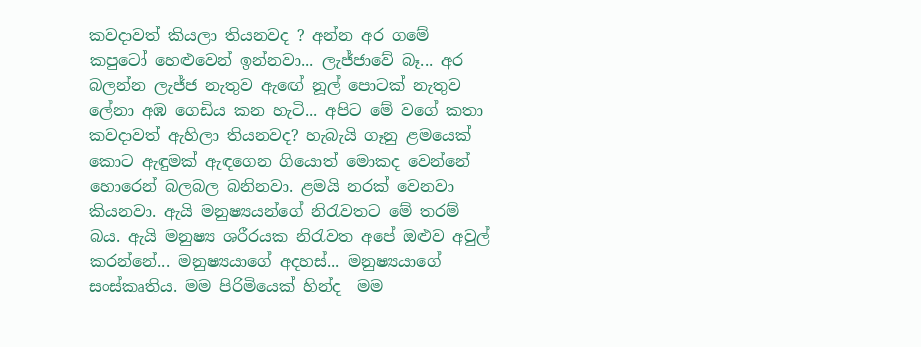කවදාවත් කියලා තියනවද ? අන්න අර ගමේ කපුටෝ හෙළුවෙන් ඉන්නවා... ලැජ්ජාවේ බෑ... අර බලන්න ලැජ්ජ නැතුව ඇඟේ නූල් පොටක් නැතුව ලේනා අඹ ගෙඩිය කන හැටි... අපිට මේ වගේ කතා කවදාවත් ඇහිලා තියනවද? හැබැයි ගෑනු ළමයෙක් කොට ඇඳුමක් ඇඳගෙන ගියොත් මොකද වෙන්නේ හොරෙන් බලබල බනිනවා. ළමයි නරක් වෙනවා කියනවා. ඇයි මනුෂ්‍යයන්ගේ නිරැවතට මේ තරම් බය. ඇයි මනුෂ්‍ය ශරීරයක නිරැවත අපේ ඔළුව අවුල් කරන්නේ... මනුෂ්‍යයාගේ අදහස්... මනුෂ්‍යයාගේ සංස්කෘතිය. මම පිරිමියෙක් හින්ද  මම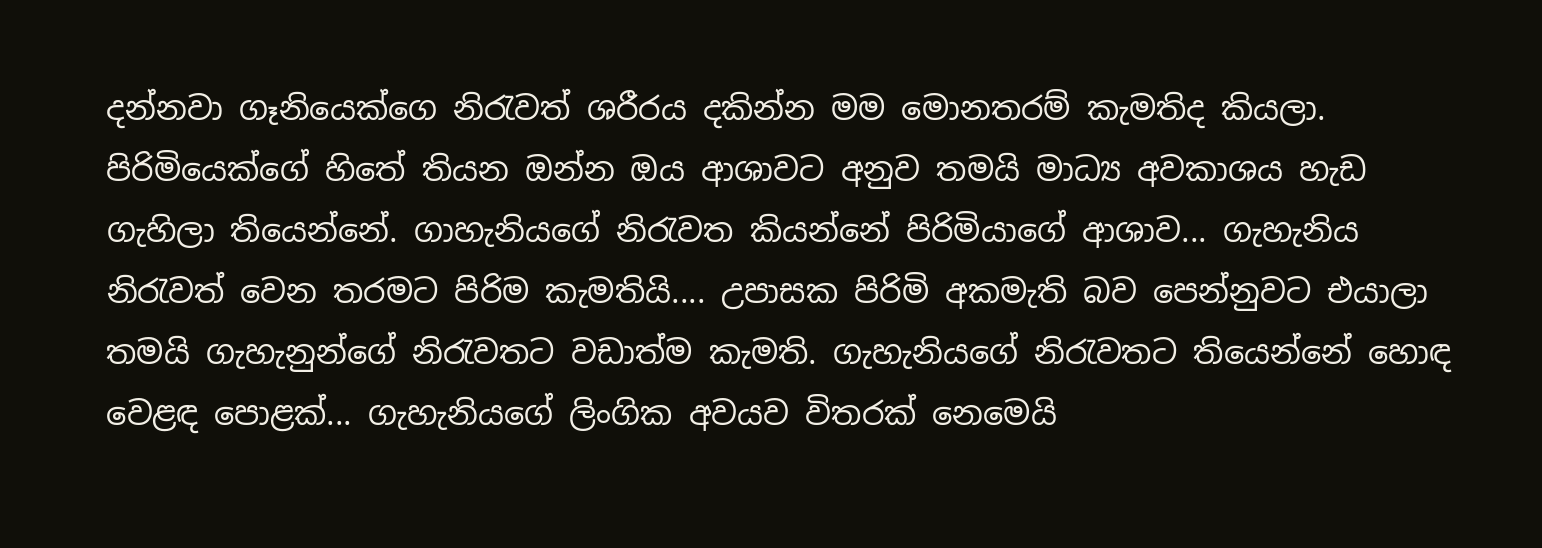දන්නවා ගෑනියෙක්ගෙ නිරැවත් ශරීරය දකින්න මම මොනතරම් කැමතිද කියලා. පිරිමියෙක්ගේ හිතේ තියන ඔන්න ඔය ආශාවට අනුව තමයි මාධ්‍ය අවකාශය හැඩ ගැහිලා තියෙන්නේ. ගාහැනියගේ නිරැවත කියන්නේ පිරිමියාගේ ආශාව... ගැහැනිය නිරැවත් වෙන තරමට පිරිම කැමතියි.... උපාසක පිරිමි අකමැති බව පෙන්නුවට එයාලා තමයි ගැහැනුන්ගේ නිරැවතට වඩාත්ම කැමති. ගැහැනියගේ නිරැවතට තියෙන්නේ හොඳ වෙළඳ පොළක්... ගැහැනියගේ ලිංගික අවයව විතරක් නෙමෙයි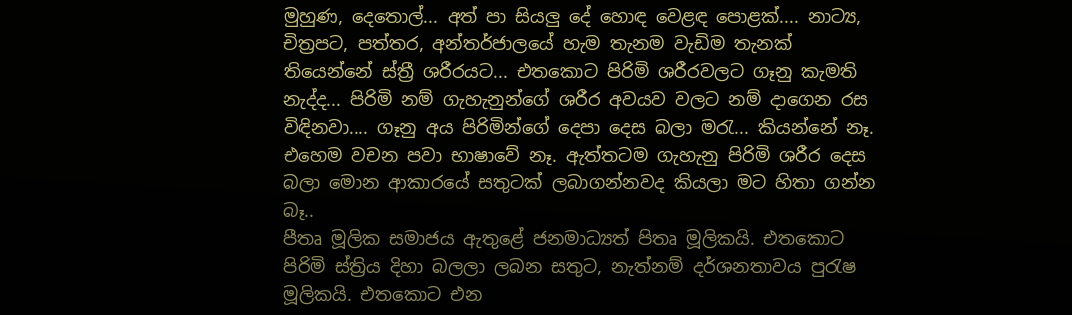මුහුණ, දෙතොල්... අත් පා සියලු දේ හොඳ වෙළඳ පොළක්.... නාට්‍ය, චිත්‍රපට, පත්තර, අන්තර්ජාලයේ හැම තැනම වැඩිම තැනක් තියෙන්නේ ස්ත්‍රී ශරීරයට... එතකොට පිරිමි ශරීරවලට ගෑනු කැමති නැද්ද... පිරිමි නම් ගැහැනුන්ගේ ශරීර අවයව වලට නම් දාගෙන රස විඳිනවා.... ගෑනු අය පිරිමින්ගේ දෙපා දෙස බලා මරැ... කියන්නේ නෑ. එහෙම වචන පවා භාෂාවේ නෑ. ඇත්තටම ගැහැනු පිරිමි ශරීර දෙස බලා මොන ආකාරයේ සතුටක් ලබාගන්නවද කියලා මට හිතා ගන්න බෑ..
පීතෘ මූලික සමාජය ඇතුළේ ජනමාධ්‍යත් පිතෘ මූලිකයි. එතකොට පිරිමි ස්ත්‍රිය දිහා බලලා ලබන සතුට, නැත්නම් දර්ශනතාවය පුරැෂ මූලිකයි. එතකොට එන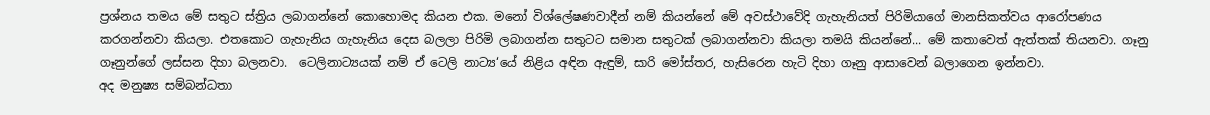ප්‍රශ්නය තමය මේ සතුට ස්ත්‍රිය ලබාගන්නේ කොහොමද කියන එක. මනෝ විශ්ලේෂණවාදීන් නම් කියන්නේ මේ අවස්ථාවේදි ගැහැනියත් පිරිමියාගේ මානසිකත්වය ආරෝපණය කරගන්නවා කියලා. එතකොට ගැහැනිය ගැහැනිය දෙස බලලා පිරිමි ලබාගන්න සතුටට සමාන සතුටක් ලබාගන්නවා කියලා තමයි කියන්නේ... මේ කතාවෙත් ඇත්තක් තියනවා. ගෑනු ගෑනුන්ගේ ලස්සන දිහා බලනවා.  ටෙලිනාට්‍යයක් නම් ඒ ටෙලි නාට්‍ය‘යේ නිළිය අඳින ඇඳුම්, සාරි මෝස්තර, හැසිරෙන හැටි දිහා ගෑනු ආසාවෙන් බලාගෙන ඉන්නවා.
අද මනුෂ්‍ය සම්බන්ධතා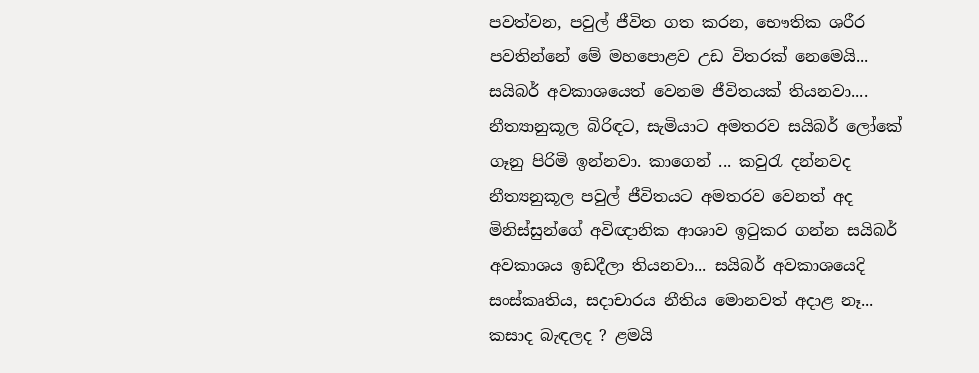පවත්වන, පවුල් ජීවිත ගත කරන, භෞතික ශරීර පවතින්නේ මේ මහපොළව උඩ විතරක් නෙමෙයි... සයිබර් අවකාශයෙත් වෙනම ජීවිතයක් තියනවා.... නීත්‍යානුකූල බිරිඳට, සැමියාට අමතරව සයිබර් ලෝකේ ගෑනු පිරිමි ඉන්නවා. කාගෙන් ... කවුරැ දන්නවද නීත්‍යනුකූල පවුල් ජීවිතයට අමතරව වෙනත් අද මිනිස්සුන්ගේ අවිඥානික ආශාව ඉටුකර ගන්න සයිබර් අවකාශය ඉඩදීලා තියනවා... සයිබර් අවකාශයෙදි සංස්කෘතිය, සදාචාරය නීතිය මොනවත් අදාළ නෑ... කසාද බැඳලද ? ළමයි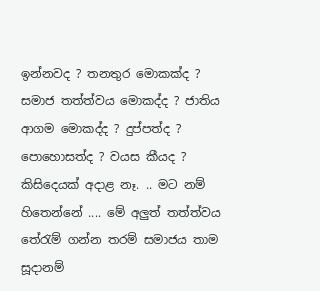ඉන්නවද ? තනතුර මොකක්ද ? සමාජ තත්ත්වය මොකද්ද ? ජාතිය ආගම මොකද්ද ? දුප්පත්ද ? පොහොසත්ද ? වයස කීයද ? කිසිදෙයක් අදාළ නෑ. .. මට නම් හිතෙන්නේ .... මේ අලුත් තත්ත්වය තේරැම් ගන්න තරම් සමාජය තාම සූදානම්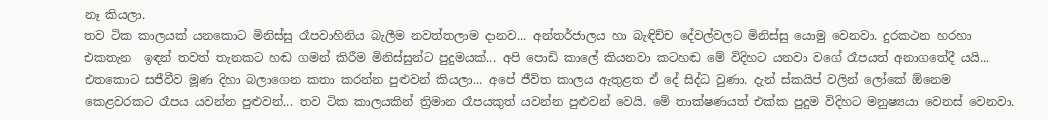නෑ කියලා.
තව ටික කාලයක් යනකොට මිනිස්සු රෑපවාහිනිය බැලීම නවත්තලාම දානව... අන්තර්ජාලය හා බැඳිච්ච දේවල්වලට මිනිස්සු යොමු වෙනවා. දුරකථන හරහා එකතැන  ඉඳන් තවත් තැනකට හඬ ගමන් කිරීම මිනිස්සුන්ට පුදුමයක්... අපි පොඩි කාලේ කියනවා කටහඬ මේ විදිහට යනවා වගේ රෑපයත් අනාගතේදී යයි... එතකොට සජීවීව මූණ දිහා බලාගෙන කතා කරන්න පුළුවන් කියලා... අපේ ජීවිත කාලය ඇතුළත ඒ දේ සිද්ධ වුණා. දැන් ස්කයිප් වලින් ලෝකේ ඕනෙම කෙළවරකට රෑපය යවන්න පුළුවන්... තව ටික කාලයකින් ත්‍රිමාන රෑපයකුත් යවන්න පුළුවන් වෙයි. මේ තාක්ෂණයත් එක්ක පුදුම විදිහට මනුෂ්‍යයා වෙනස් වෙනවා.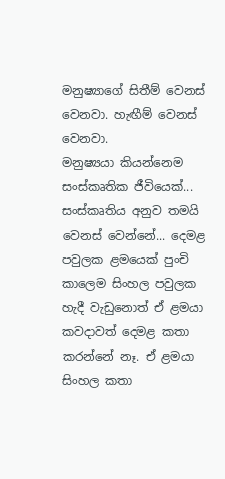මනුෂ්‍යාගේ සිතීම් වෙනස් වෙනවා. හැඟීම් වෙනස් වෙනවා.
මනුෂ්‍යයා කියන්නෙම සංස්කෘතික ජීවියෙක්... සංස්කෘතිය අනුව තමයි වෙනස් වෙන්නේ... දෙමළ පවුලක ළමයෙක් පුංචි කාලෙම සිංහල පවුලක හැදී වැඩුනොත් ඒ ළමයා කවදාවත් දෙමළ කතා කරන්නේ නෑ. ඒ ළමයා සිංහල කතා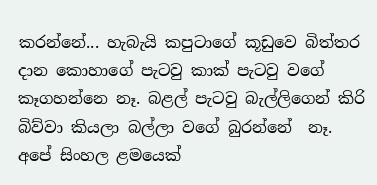කරන්නේ... හැබැයි කපුටාගේ කූඩුවෙ බිත්තර දාන කොහාගේ පැටවු කාක් පැටවු වගේ කෑගහන්නෙ නෑ. බළල් පැටවු බැල්ලිගෙන් කිරි බිව්වා කියලා බල්ලා වගේ බුරන්නේ  නෑ. අපේ සිංහල ළමයෙක්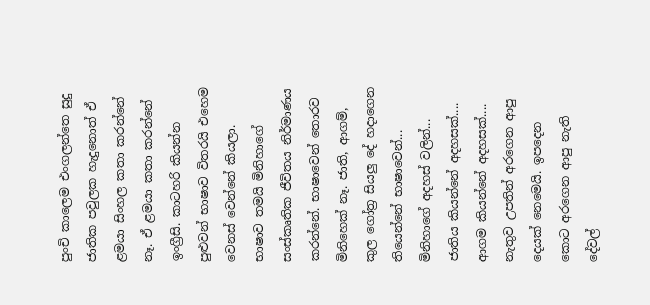පුංචි කාලෙම එංගලන්තෙ සුදු ජාතික පවුලක හැදුනොත් ඒ ළමයා සිංහල කතා කරන්නේ නෑ. ඒ ළමයා කතා කරන්නේ ඉංග්‍රීසි. කාටහරි කියන්න පුළුවන් භාෂාව විතරයි එහෙම වෙනස් වෙන්නේ කියලා. භාෂාව තමයි මිනිහාගේ සංස්කෘතික ජීවිතය නිර්මාණය කරන්නේ. භාෂාවෙන් තොරව මිනිහෙක් නෑ. ජාති, ආගම්, කුල ගෝත්‍ර සියලු දේ හදාගෙන තියෙන්නේ භාෂාවෙන්... මිනිහාගේ අදහස් වලින්... ජාතිය කියන්නේ අදහසක්.... ආගම කියන්නේ අදහසක්.... නැතුව උපතින් අරගෙන ආපු දෙයක් නෙමෙයි. ඉපදෙන කොට අරගෙන ආපු නැති දේවල්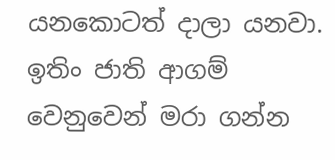යනකොටත් දාලා යනවා. ඉතිං ජාති ආගම් වෙනුවෙන් මරා ගන්න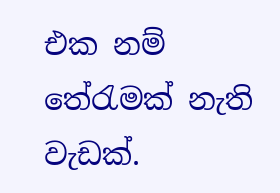එක නම් තේරැමක් නැති වැඩක්.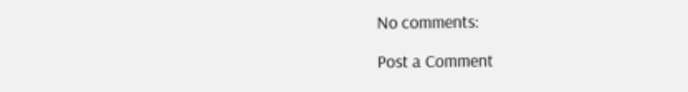No comments:

Post a Comment